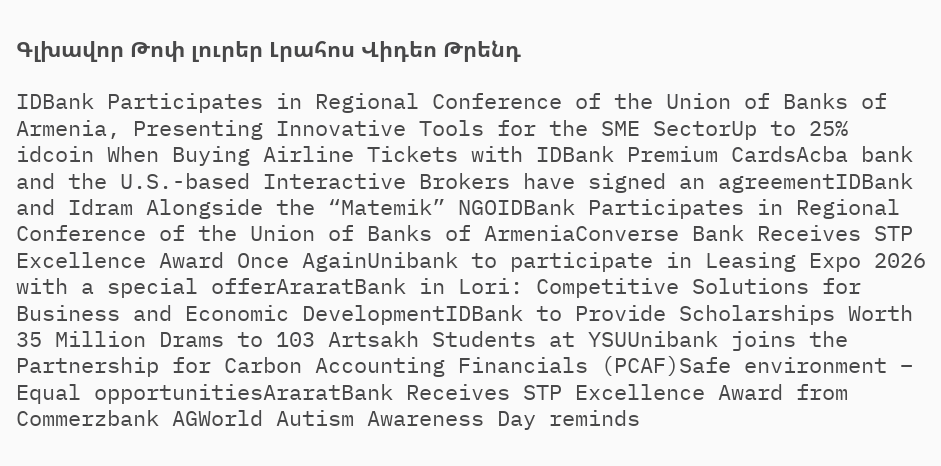Գլխավոր Թոփ լուրեր Լրահոս Վիդեո Թրենդ

IDBank Participates in Regional Conference of the Union of Banks of Armenia, Presenting Innovative Tools for the SME SectorUp to 25% idcoin When Buying Airline Tickets with IDBank Premium CardsAcba bank and the U.S.-based Interactive Brokers have signed an agreementIDBank and Idram Alongside the “Matemik” NGOIDBank Participates in Regional Conference of the Union of Banks of ArmeniaConverse Bank Receives STP Excellence Award Once AgainUnibank to participate in Leasing Expo 2026 with a special offerAraratBank in Lori: Competitive Solutions for Business and Economic DevelopmentIDBank to Provide Scholarships Worth 35 Million Drams to 103 Artsakh Students at YSUUnibank joins the Partnership for Carbon Accounting Financials (PCAF)Safe environment – Equal opportunitiesAraratBank Receives STP Excellence Award from Commerzbank AGWorld Autism Awareness Day reminds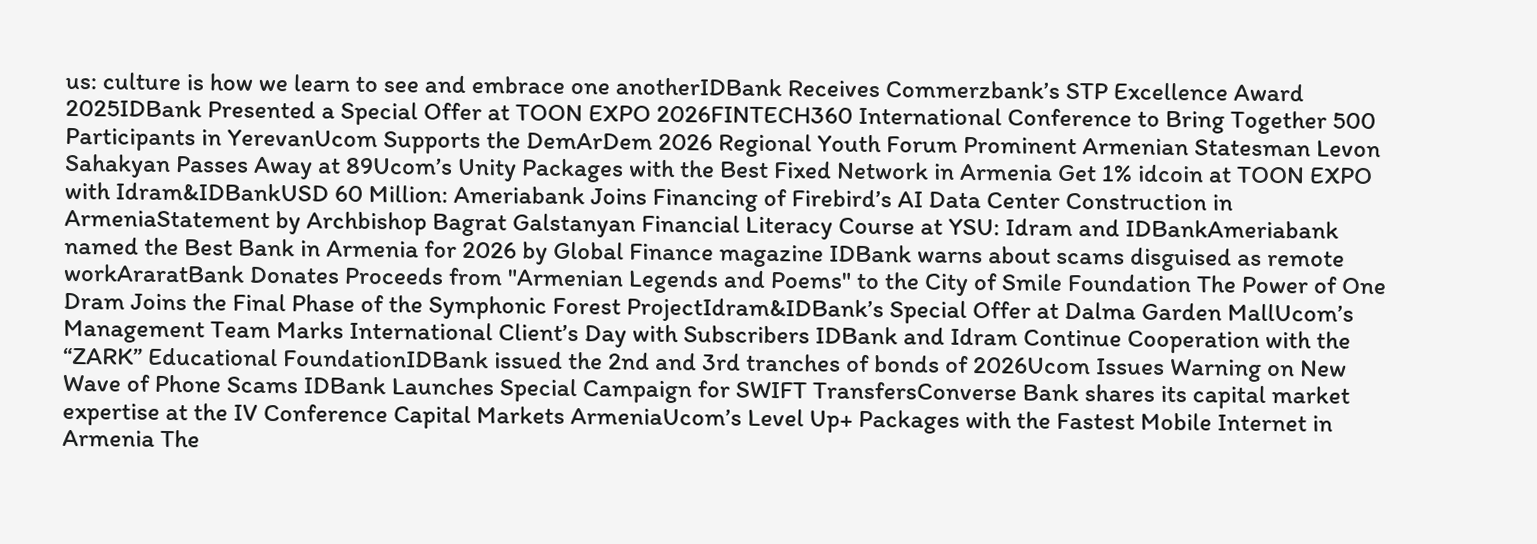us: culture is how we learn to see and embrace one anotherIDBank Receives Commerzbank’s STP Excellence Award 2025IDBank Presented a Special Offer at TOON EXPO 2026FINTECH360 International Conference to Bring Together 500 Participants in YerevanUcom Supports the DemArDem 2026 Regional Youth Forum Prominent Armenian Statesman Levon Sahakyan Passes Away at 89Ucom’s Unity Packages with the Best Fixed Network in Armenia Get 1% idcoin at TOON EXPO with Idram&IDBankUSD 60 Million: Ameriabank Joins Financing of Firebird’s AI Data Center Construction in ArmeniaStatement by Archbishop Bagrat Galstanyan Financial Literacy Course at YSU: Idram and IDBankAmeriabank named the Best Bank in Armenia for 2026 by Global Finance magazine IDBank warns about scams disguised as remote workAraratBank Donates Proceeds from "Armenian Legends and Poems" to the City of Smile Foundation The Power of One Dram Joins the Final Phase of the Symphonic Forest ProjectIdram&IDBank’s Special Offer at Dalma Garden MallUcom’s Management Team Marks International Client’s Day with Subscribers IDBank and Idram Continue Cooperation with the “ZARK” Educational FoundationIDBank issued the 2nd and 3rd tranches of bonds of 2026Ucom Issues Warning on New Wave of Phone Scams IDBank Launches Special Campaign for SWIFT TransfersConverse Bank shares its capital market expertise at the IV Conference Capital Markets ArmeniaUcom’s Level Up+ Packages with the Fastest Mobile Internet in Armenia The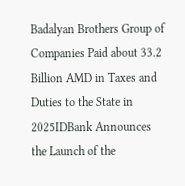Badalyan Brothers Group of Companies Paid about 33.2 Billion AMD in Taxes and Duties to the State in 2025IDBank Announces the Launch of the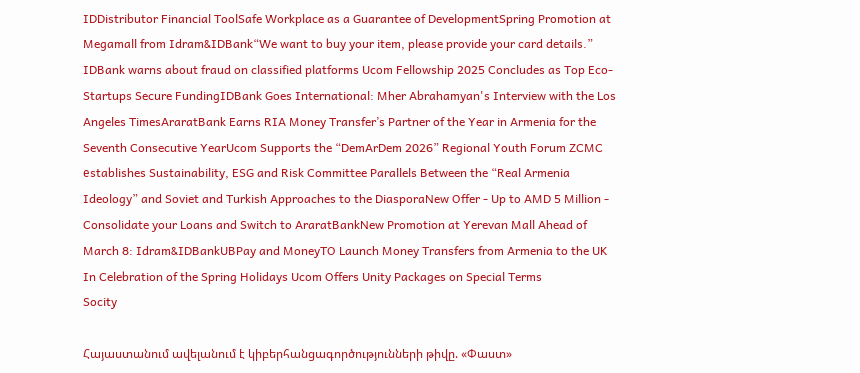IDDistributor Financial ToolSafe Workplace as a Guarantee of DevelopmentSpring Promotion at Megamall from Idram&IDBank“We want to buy your item, please provide your card details.” IDBank warns about fraud on classified platforms Ucom Fellowship 2025 Concludes as Top Eco-Startups Secure FundingIDBank Goes International: Mher Abrahamyan's Interview with the Los Angeles TimesAraratBank Earns RIA Money Transfer’s Partner of the Year in Armenia for the Seventh Consecutive YearUcom Supports the “DemArDem 2026” Regional Youth Forum ZCMC еstablishes Sustainability, ESG and Risk Committee Parallels Between the “Real Armenia Ideology” and Soviet and Turkish Approaches to the DiasporaNew Offer - Up to AMD 5 Million - Consolidate your Loans and Switch to AraratBankNew Promotion at Yerevan Mall Ahead of March 8: Idram&IDBankUBPay and MoneyTO Launch Money Transfers from Armenia to the UK In Celebration of the Spring Holidays Ucom Offers Unity Packages on Special Terms
Socity

Հայաստանում ավելանում է կիբերհանցագործությունների թիվը. «Փաստ»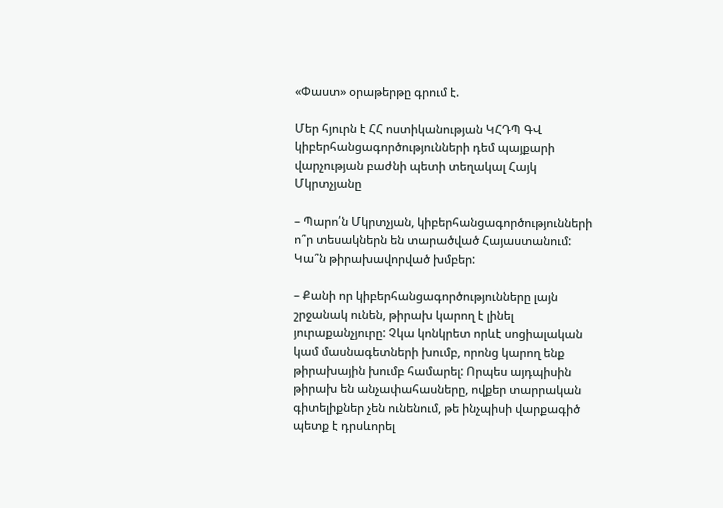«Փաստ» օրաթերթը գրում է.

Մեր հյուրն է ՀՀ ոստիկանության ԿՀԴՊ ԳՎ կիբերհանցագործությունների դեմ պայքարի վարչության բաժնի պետի տեղակալ Հայկ Մկրտչյանը

– Պարո՛ն Մկրտչյան, կիբերհանցագործությունների ո՞ր տեսակներն են տարածված Հայաստանում: Կա՞ն թիրախավորված խմբեր:

– Քանի որ կիբերհանցագործությունները լայն շրջանակ ունեն, թիրախ կարող է լինել յուրաքանչյուրը: Չկա կոնկրետ որևէ սոցիալական կամ մասնագետների խումբ, որոնց կարող ենք թիրախային խումբ համարել: Որպես այդպիսին թիրախ են անչափահասները, ովքեր տարրական գիտելիքներ չեն ունենում, թե ինչպիսի վարքագիծ պետք է դրսևորել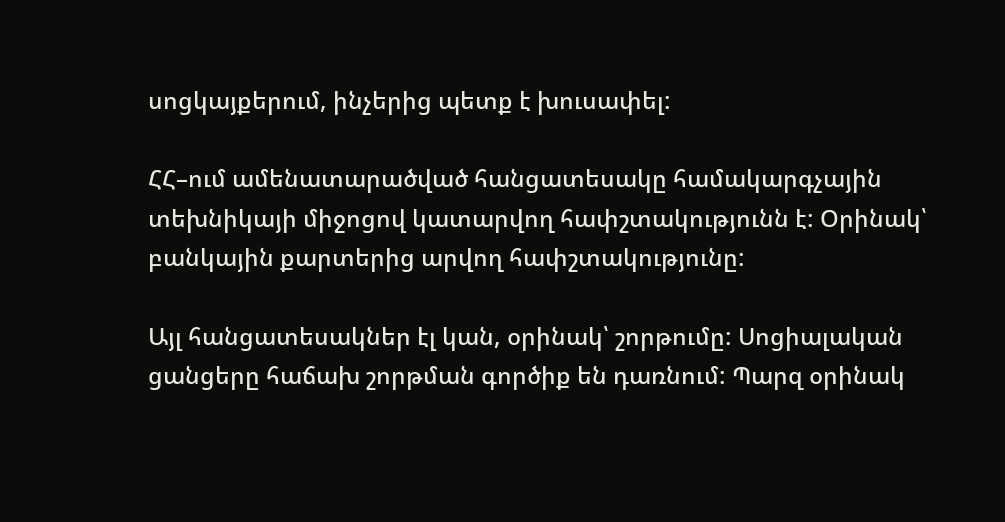սոցկայքերում, ինչերից պետք է խուսափել:

ՀՀ–ում ամենատարածված հանցատեսակը համակարգչային տեխնիկայի միջոցով կատարվող հափշտակությունն է: Օրինակ՝ բանկային քարտերից արվող հափշտակությունը:

Այլ հանցատեսակներ էլ կան, օրինակ՝ շորթումը: Սոցիալական ցանցերը հաճախ շորթման գործիք են դառնում: Պարզ օրինակ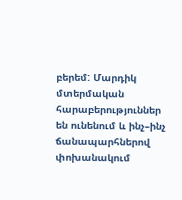բերեմ: Մարդիկ մտերմական հարաբերություններ են ունենում և ինչ–ինչ ճանապարհներով փոխանակում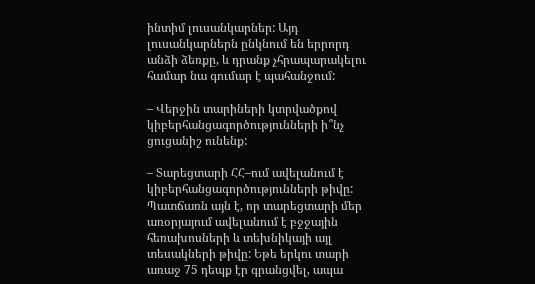ինտիմ լուսանկարներ: Այդ լուսանկարներն ընկնում են երրորդ անձի ձեռքը, և դրանք չհրապարակելու համար նա գումար է պահանջում:

– Վերջին տարիների կտրվածքով կիբերհանցագործությունների ի՞նչ ցուցանիշ ունենք:

– Տարեցտարի ՀՀ–ում ավելանում է կիբերհանցագործությունների թիվը: Պատճառն այն է, որ տարեցտարի մեր առօրյայում ավելանում է բջջային հեռախոսների և տեխնիկայի այլ տեսակների թիվը: Եթե երկու տարի առաջ 75 դեպք էր գրանցվել, ապա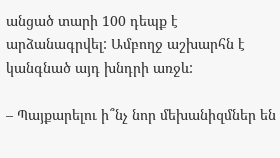անցած տարի 100 դեպք է արձանագրվել: Ամբողջ աշխարհն է կանգնած այդ խնդրի առջև:

– Պայքարելու ի՞նչ նոր մեխանիզմներ են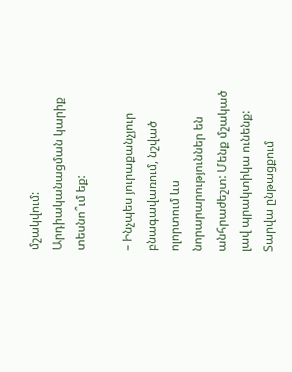մշակվում: Արդիականացման կարիք տեսնո՞ւմ եք:

– Ինչպես յուրաքանչյուր բնագավառում, նշված ոլորտում ևս նորարարություններ են անհրաժեշտ: Մենք մշակած լավ պրակտիկա ունենք: Տարվա ընթացքում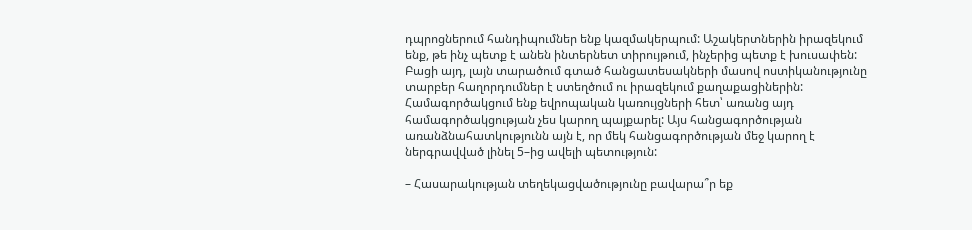դպրոցներում հանդիպումներ ենք կազմակերպում: Աշակերտներին իրազեկում ենք, թե ինչ պետք է անեն ինտերնետ տիրույթում, ինչերից պետք է խուսափեն: Բացի այդ, լայն տարածում գտած հանցատեսակների մասով ոստիկանությունը տարբեր հաղորդումներ է ստեղծում ու իրազեկում քաղաքացիներին: Համագործակցում ենք եվրոպական կառույցների հետ՝ առանց այդ համագործակցության չես կարող պայքարել: Այս հանցագործության առանձնահատկությունն այն է, որ մեկ հանցագործության մեջ կարող է ներգրավված լինել 5–ից ավելի պետություն:

– Հասարակության տեղեկացվածությունը բավարա՞ր եք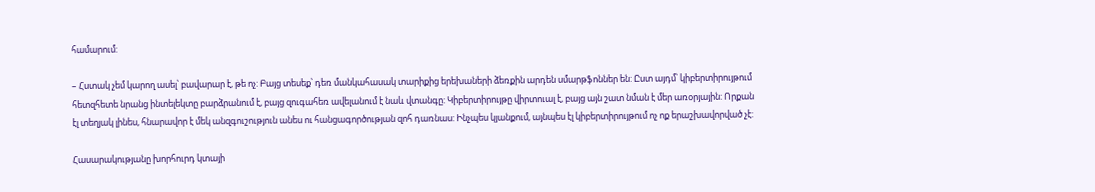համարում:

– Հստակ չեմ կարող ասել՝ բավարար է, թե ոչ: Բայց տեսեք՝ դեռ մանկահասակ տարիքից երեխաների ձեռքին արդեն սմարթֆոններ են: Ըստ այդմ՝ կիբերտիրույթում հետզհետե նրանց ինտելեկտը բարձրանում է, բայց զուգահեռ ավելանում է նաև վտանգը: Կիբերտիրույթը վիրտուալ է, բայց այն շատ նման է մեր առօրյային: Որքան էլ տեղյակ լինես, հնարավոր է մեկ անզգուշություն անես ու հանցագործության զոհ դառնաս: Ինչպես կյանքում, այնպես էլ կիբերտիրույթում ոչ ոք երաշխավորված չէ:

Հասարակությանը խորհուրդ կտայի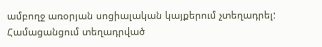ամբողջ առօրյան սոցիալական կայքերում չտեղադրել: Համացանցում տեղադրված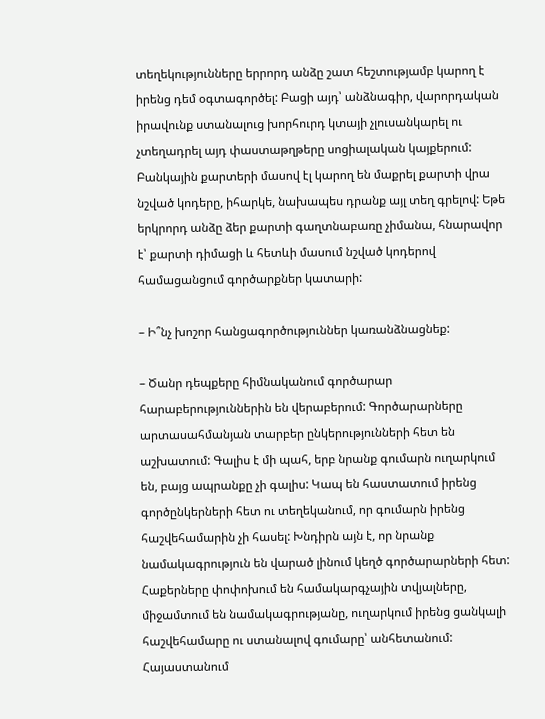տեղեկությունները երրորդ անձը շատ հեշտությամբ կարող է իրենց դեմ օգտագործել: Բացի այդ՝ անձնագիր, վարորդական իրավունք ստանալուց խորհուրդ կտայի չլուսանկարել ու չտեղադրել այդ փաստաթղթերը սոցիալական կայքերում: Բանկային քարտերի մասով էլ կարող են մաքրել քարտի վրա նշված կոդերը, իհարկե, նախապես դրանք այլ տեղ գրելով: Եթե երկրորդ անձը ձեր քարտի գաղտնաբառը չիմանա, հնարավոր է՝ քարտի դիմացի և հետևի մասում նշված կոդերով համացանցում գործարքներ կատարի:

– Ի՞նչ խոշոր հանցագործություններ կառանձնացնեք:

– Ծանր դեպքերը հիմնականում գործարար հարաբերություններին են վերաբերում: Գործարարները արտասահմանյան տարբեր ընկերությունների հետ են աշխատում: Գալիս է մի պահ, երբ նրանք գումարն ուղարկում են, բայց ապրանքը չի գալիս: Կապ են հաստատում իրենց գործընկերների հետ ու տեղեկանում, որ գումարն իրենց հաշվեհամարին չի հասել: Խնդիրն այն է, որ նրանք նամակագրություն են վարած լինում կեղծ գործարարների հետ: Հաքերները փոփոխում են համակարգչային տվյալները, միջամտում են նամակագրությանը, ուղարկում իրենց ցանկալի հաշվեհամարը ու ստանալով գումարը՝ անհետանում: Հայաստանում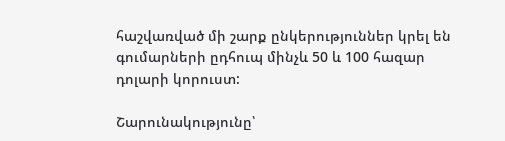հաշվառված մի շարք ընկերություններ կրել են գումարների ըդհուպ մինչև 50 և 100 հազար դոլարի կորուստ:

Շարունակությունը՝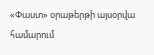«Փաստ» օրաթերթի այսօրվա համարում